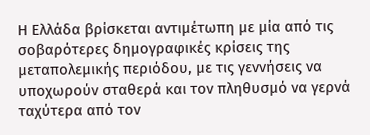Η Ελλάδα βρίσκεται αντιμέτωπη με μία από τις σοβαρότερες δημογραφικές κρίσεις της μεταπολεμικής περιόδου, με τις γεννήσεις να υποχωρούν σταθερά και τον πληθυσμό να γερνά ταχύτερα από τον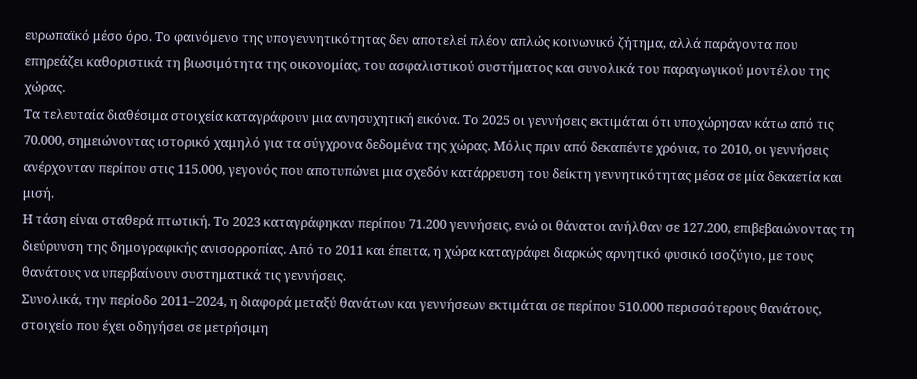ευρωπαϊκό μέσο όρο. Το φαινόμενο της υπογεννητικότητας δεν αποτελεί πλέον απλώς κοινωνικό ζήτημα, αλλά παράγοντα που επηρεάζει καθοριστικά τη βιωσιμότητα της οικονομίας, του ασφαλιστικού συστήματος και συνολικά του παραγωγικού μοντέλου της χώρας.
Τα τελευταία διαθέσιμα στοιχεία καταγράφουν μια ανησυχητική εικόνα. Το 2025 οι γεννήσεις εκτιμάται ότι υποχώρησαν κάτω από τις 70.000, σημειώνοντας ιστορικό χαμηλό για τα σύγχρονα δεδομένα της χώρας. Μόλις πριν από δεκαπέντε χρόνια, το 2010, οι γεννήσεις ανέρχονταν περίπου στις 115.000, γεγονός που αποτυπώνει μια σχεδόν κατάρρευση του δείκτη γεννητικότητας μέσα σε μία δεκαετία και μισή.
Η τάση είναι σταθερά πτωτική. Το 2023 καταγράφηκαν περίπου 71.200 γεννήσεις, ενώ οι θάνατοι ανήλθαν σε 127.200, επιβεβαιώνοντας τη διεύρυνση της δημογραφικής ανισορροπίας. Από το 2011 και έπειτα, η χώρα καταγράφει διαρκώς αρνητικό φυσικό ισοζύγιο, με τους θανάτους να υπερβαίνουν συστηματικά τις γεννήσεις.
Συνολικά, την περίοδο 2011–2024, η διαφορά μεταξύ θανάτων και γεννήσεων εκτιμάται σε περίπου 510.000 περισσότερους θανάτους, στοιχείο που έχει οδηγήσει σε μετρήσιμη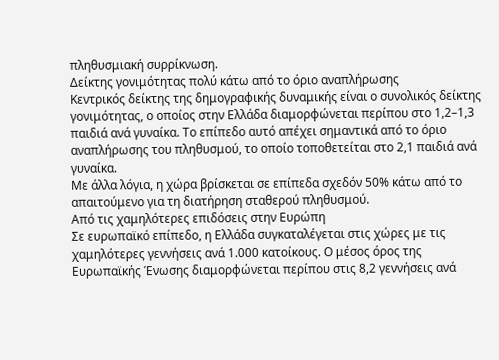πληθυσμιακή συρρίκνωση.
Δείκτης γονιμότητας πολύ κάτω από το όριο αναπλήρωσης
Κεντρικός δείκτης της δημογραφικής δυναμικής είναι ο συνολικός δείκτης γονιμότητας, ο οποίος στην Ελλάδα διαμορφώνεται περίπου στο 1,2–1,3 παιδιά ανά γυναίκα. Το επίπεδο αυτό απέχει σημαντικά από το όριο αναπλήρωσης του πληθυσμού, το οποίο τοποθετείται στο 2,1 παιδιά ανά γυναίκα.
Με άλλα λόγια, η χώρα βρίσκεται σε επίπεδα σχεδόν 50% κάτω από το απαιτούμενο για τη διατήρηση σταθερού πληθυσμού.
Από τις χαμηλότερες επιδόσεις στην Ευρώπη
Σε ευρωπαϊκό επίπεδο, η Ελλάδα συγκαταλέγεται στις χώρες με τις χαμηλότερες γεννήσεις ανά 1.000 κατοίκους. Ο μέσος όρος της Ευρωπαϊκής Ένωσης διαμορφώνεται περίπου στις 8,2 γεννήσεις ανά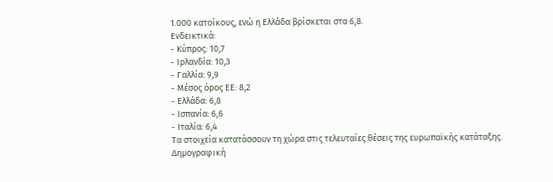1.000 κατοίκους, ενώ η Ελλάδα βρίσκεται στα 6,8.
Ενδεικτικά:
- Κύπρος: 10,7
- Ιρλανδία: 10,3
- Γαλλία: 9,9
- Μέσος όρος ΕΕ: 8,2
- Ελλάδα: 6,8
- Ισπανία: 6,6
- Ιταλία: 6,4
Τα στοιχεία κατατάσσουν τη χώρα στις τελευταίες θέσεις της ευρωπαϊκής κατάταξης.
Δημογραφική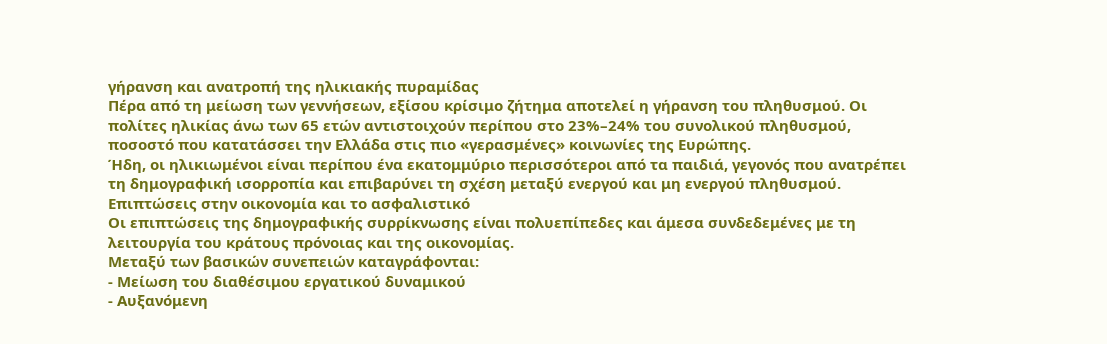γήρανση και ανατροπή της ηλικιακής πυραμίδας
Πέρα από τη μείωση των γεννήσεων, εξίσου κρίσιμο ζήτημα αποτελεί η γήρανση του πληθυσμού. Οι πολίτες ηλικίας άνω των 65 ετών αντιστοιχούν περίπου στο 23%–24% του συνολικού πληθυσμού, ποσοστό που κατατάσσει την Ελλάδα στις πιο «γερασμένες» κοινωνίες της Ευρώπης.
Ήδη, οι ηλικιωμένοι είναι περίπου ένα εκατομμύριο περισσότεροι από τα παιδιά, γεγονός που ανατρέπει τη δημογραφική ισορροπία και επιβαρύνει τη σχέση μεταξύ ενεργού και μη ενεργού πληθυσμού.
Επιπτώσεις στην οικονομία και το ασφαλιστικό
Οι επιπτώσεις της δημογραφικής συρρίκνωσης είναι πολυεπίπεδες και άμεσα συνδεδεμένες με τη λειτουργία του κράτους πρόνοιας και της οικονομίας.
Μεταξύ των βασικών συνεπειών καταγράφονται:
- Μείωση του διαθέσιμου εργατικού δυναμικού
- Αυξανόμενη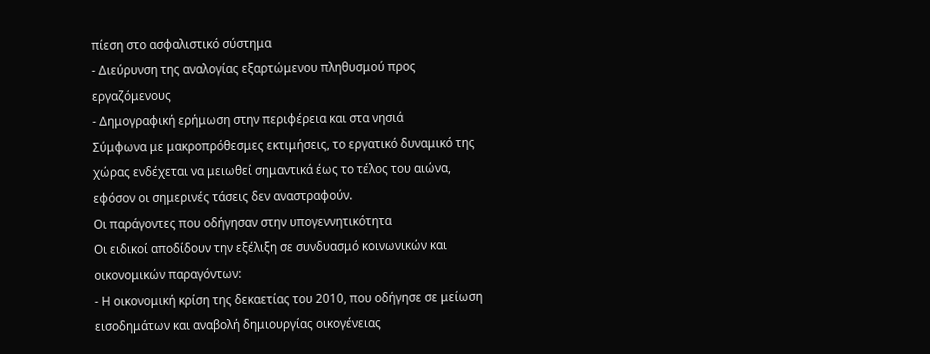πίεση στο ασφαλιστικό σύστημα
- Διεύρυνση της αναλογίας εξαρτώμενου πληθυσμού προς εργαζόμενους
- Δημογραφική ερήμωση στην περιφέρεια και στα νησιά
Σύμφωνα με μακροπρόθεσμες εκτιμήσεις, το εργατικό δυναμικό της χώρας ενδέχεται να μειωθεί σημαντικά έως το τέλος του αιώνα, εφόσον οι σημερινές τάσεις δεν αναστραφούν.
Οι παράγοντες που οδήγησαν στην υπογεννητικότητα
Οι ειδικοί αποδίδουν την εξέλιξη σε συνδυασμό κοινωνικών και οικονομικών παραγόντων:
- Η οικονομική κρίση της δεκαετίας του 2010, που οδήγησε σε μείωση εισοδημάτων και αναβολή δημιουργίας οικογένειας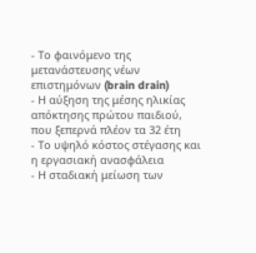- Το φαινόμενο της μετανάστευσης νέων επιστημόνων (brain drain)
- Η αύξηση της μέσης ηλικίας απόκτησης πρώτου παιδιού, που ξεπερνά πλέον τα 32 έτη
- Το υψηλό κόστος στέγασης και η εργασιακή ανασφάλεια
- Η σταδιακή μείωση των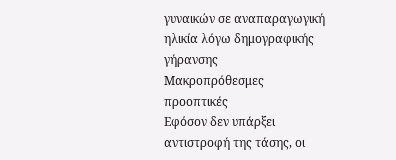γυναικών σε αναπαραγωγική ηλικία λόγω δημογραφικής γήρανσης
Μακροπρόθεσμες προοπτικές
Εφόσον δεν υπάρξει αντιστροφή της τάσης, οι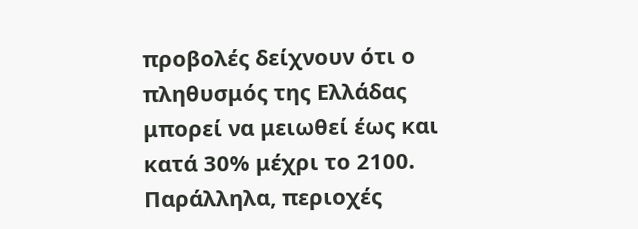προβολές δείχνουν ότι ο πληθυσμός της Ελλάδας μπορεί να μειωθεί έως και κατά 30% μέχρι το 2100. Παράλληλα, περιοχές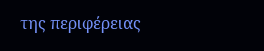της περιφέρειας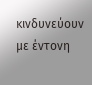κινδυνεύουν με έντονη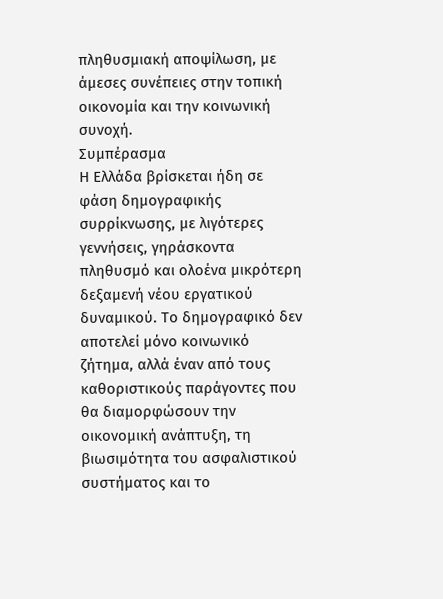πληθυσμιακή αποψίλωση, με άμεσες συνέπειες στην τοπική οικονομία και την κοινωνική συνοχή.
Συμπέρασμα
Η Ελλάδα βρίσκεται ήδη σε φάση δημογραφικής συρρίκνωσης, με λιγότερες γεννήσεις, γηράσκοντα πληθυσμό και ολοένα μικρότερη δεξαμενή νέου εργατικού δυναμικού. Το δημογραφικό δεν αποτελεί μόνο κοινωνικό ζήτημα, αλλά έναν από τους καθοριστικούς παράγοντες που θα διαμορφώσουν την οικονομική ανάπτυξη, τη βιωσιμότητα του ασφαλιστικού συστήματος και το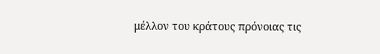μέλλον του κράτους πρόνοιας τις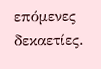επόμενες δεκαετίες.